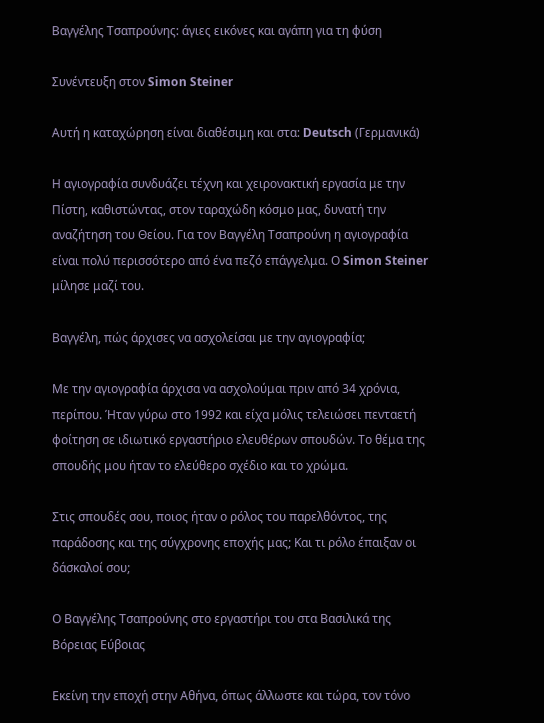Βαγγέλης Τσαπρούνης: άγιες εικόνες και αγάπη για τη φύση

Συνέντευξη στον Simon Steiner

Αυτή η καταχώρηση είναι διαθέσιμη και στα: Deutsch (Γερμανικά)

Η αγιογραφία συνδυάζει τέχνη και χειρονακτική εργασία με την Πίστη, καθιστώντας, στον ταραχώδη κόσμο μας, δυνατή την αναζήτηση του Θείου. Για τον Βαγγέλη Τσαπρούνη η αγιογραφία είναι πολύ περισσότερο από ένα πεζό επάγγελμα. Ο Simon Steiner μίλησε μαζί του.

Βαγγέλη, πώς άρχισες να ασχολείσαι με την αγιογραφία;

Με την αγιογραφία άρχισα να ασχολούμαι πριν από 34 χρόνια, περίπου. Ήταν γύρω στο 1992 και είχα μόλις τελειώσει πενταετή φοίτηση σε ιδιωτικό εργαστήριο ελευθέρων σπουδών. Το θέμα της σπουδής μου ήταν το ελεύθερο σχέδιο και το χρώμα.

Στις σπουδές σου, ποιος ήταν ο ρόλος του παρελθόντος, της παράδοσης και της σύγχρονης εποχής μας; Και τι ρόλο έπαιξαν οι δάσκαλοί σου;

Ο Βαγγέλης Τσαπρούνης στο εργαστήρι του στα Βασιλικά της Βόρειας Εύβοιας

Εκείνη την εποχή στην Αθήνα, όπως άλλωστε και τώρα, τον τόνο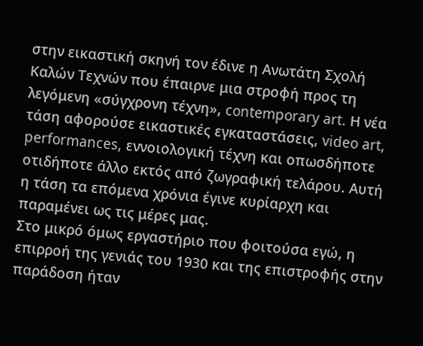στην εικαστική σκηνή τον έδινε η Ανωτάτη Σχολή Καλών Τεχνών που έπαιρνε μια στροφή προς τη λεγόμενη «σύγχρονη τέχνη», contemporary art. Η νέα τάση αφορούσε εικαστικές εγκαταστάσεις, video art, performances, εννοιολογική τέχνη και οπωσδήποτε οτιδήποτε άλλο εκτός από ζωγραφική τελάρου. Αυτή η τάση τα επόμενα χρόνια έγινε κυρίαρχη και παραμένει ως τις μέρες μας.
Στο μικρό όμως εργαστήριο που φοιτούσα εγώ, η επιρροή της γενιάς του 1930 και της επιστροφής στην παράδοση ήταν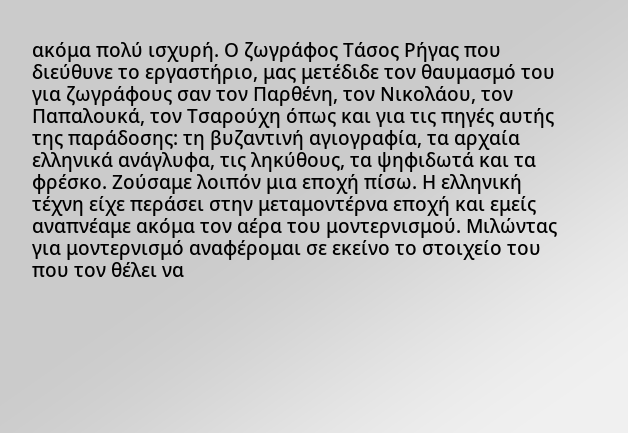ακόμα πολύ ισχυρή. Ο ζωγράφος Τάσος Ρήγας που διεύθυνε το εργαστήριο, μας μετέδιδε τον θαυμασμό του για ζωγράφους σαν τον Παρθένη, τον Νικολάου, τον Παπαλουκά, τον Τσαρούχη όπως και για τις πηγές αυτής της παράδοσης: τη βυζαντινή αγιογραφία, τα αρχαία ελληνικά ανάγλυφα, τις ληκύθους, τα ψηφιδωτά και τα φρέσκο. Ζούσαμε λοιπόν μια εποχή πίσω. Η ελληνική τέχνη είχε περάσει στην μεταμοντέρνα εποχή και εμείς αναπνέαμε ακόμα τον αέρα του μοντερνισμού. Μιλώντας για μοντερνισμό αναφέρομαι σε εκείνο το στοιχείο του που τον θέλει να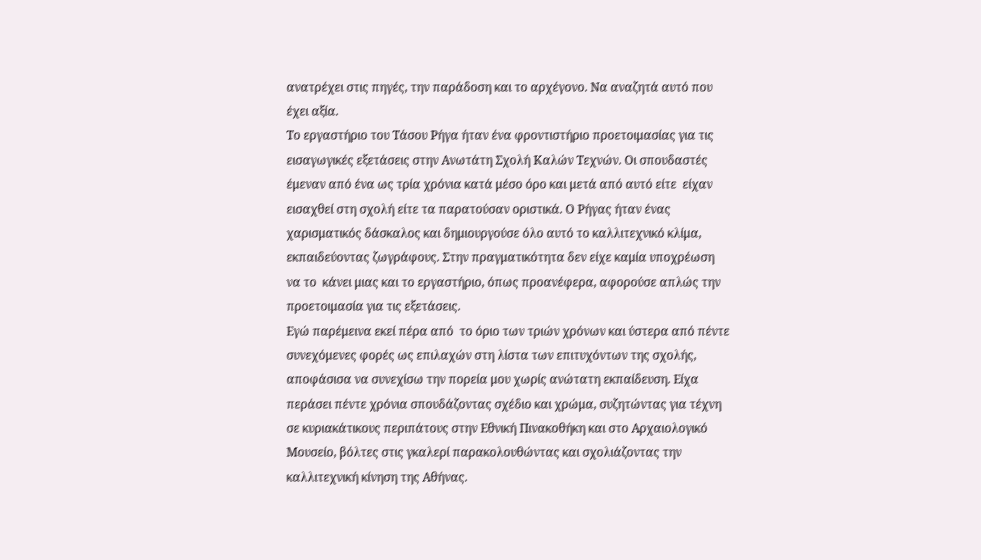ανατρέχει στις πηγές, την παράδοση και το αρχέγονο. Να αναζητά αυτό που έχει αξία.
Το εργαστήριο του Τάσου Ρήγα ήταν ένα φροντιστήριο προετοιμασίας για τις εισαγωγικές εξετάσεις στην Ανωτάτη Σχολή Καλών Τεχνών. Οι σπουδαστές έμεναν από ένα ως τρία χρόνια κατά μέσο όρο και μετά από αυτό είτε  είχαν εισαχθεί στη σχολή είτε τα παρατούσαν οριστικά. Ο Ρήγας ήταν ένας χαρισματικός δάσκαλος και δημιουργούσε όλο αυτό το καλλιτεχνικό κλίμα, εκπαιδεύοντας ζωγράφους. Στην πραγματικότητα δεν είχε καμία υποχρέωση να το  κάνει μιας και το εργαστήριο, όπως προανέφερα, αφορούσε απλώς την προετοιμασία για τις εξετάσεις.
Εγώ παρέμεινα εκεί πέρα από  το όριο των τριών χρόνων και ύστερα από πέντε συνεχόμενες φορές ως επιλαχών στη λίστα των επιτυχόντων της σχολής, αποφάσισα να συνεχίσω την πορεία μου χωρίς ανώτατη εκπαίδευση. Είχα περάσει πέντε χρόνια σπουδάζοντας σχέδιο και χρώμα, συζητώντας για τέχνη σε κυριακάτικους περιπάτους στην Εθνική Πινακοθήκη και στο Αρχαιολογικό Μουσείο, βόλτες στις γκαλερί παρακολουθώντας και σχολιάζοντας την καλλιτεχνική κίνηση της Αθήνας.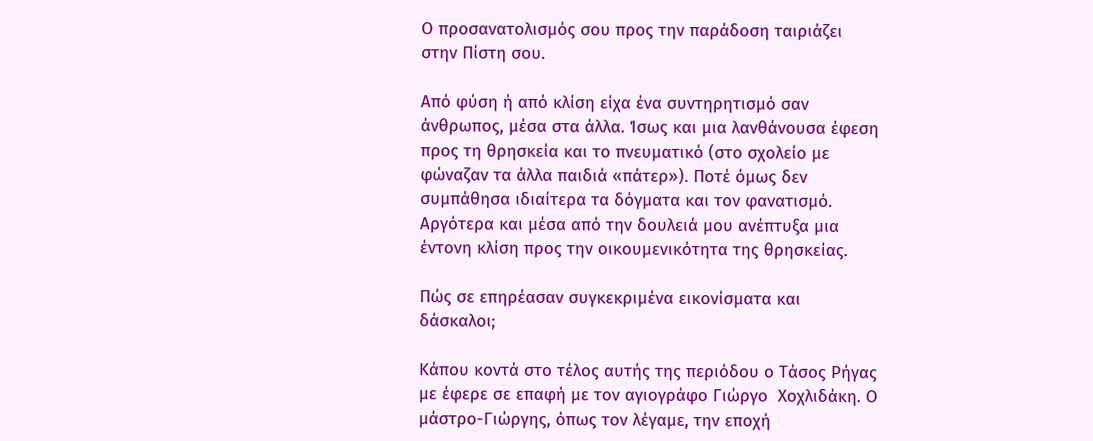Ο προσανατολισμός σου προς την παράδοση ταιριάζει στην Πίστη σου.

Από φύση ή από κλίση είχα ένα συντηρητισμό σαν άνθρωπος, μέσα στα άλλα. Ίσως και μια λανθάνουσα έφεση προς τη θρησκεία και το πνευματικό (στο σχολείο με φώναζαν τα άλλα παιδιά «πάτερ»). Ποτέ όμως δεν συμπάθησα ιδιαίτερα τα δόγματα και τον φανατισμό. Αργότερα και μέσα από την δουλειά μου ανέπτυξα μια έντονη κλίση προς την οικουμενικότητα της θρησκείας.

Πώς σε επηρέασαν συγκεκριμένα εικονίσματα και δάσκαλοι;

Κάπου κοντά στο τέλος αυτής της περιόδου ο Τάσος Ρήγας με έφερε σε επαφή με τον αγιογράφο Γιώργο  Χοχλιδάκη. Ο μάστρο-Γιώργης, όπως τον λέγαμε, την εποχή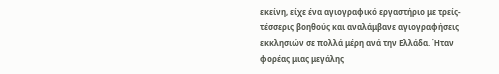εκείνη, είχε ένα αγιογραφικό εργαστήριο με τρείς-τέσσερις βοηθούς και αναλάμβανε αγιογραφήσεις εκκλησιών σε πολλά μέρη ανά την Ελλάδα. Ήταν φορέας μιας μεγάλης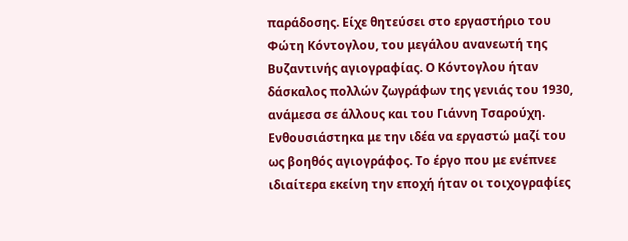παράδοσης. Είχε θητεύσει στο εργαστήριο του Φώτη Κόντογλου, του μεγάλου ανανεωτή της Βυζαντινής αγιογραφίας. Ο Κόντογλου ήταν δάσκαλος πολλών ζωγράφων της γενιάς του 1930, ανάμεσα σε άλλους και του Γιάννη Τσαρούχη.
Ενθουσιάστηκα με την ιδέα να εργαστώ μαζί του ως βοηθός αγιογράφος. Το έργο που με ενέπνεε ιδιαίτερα εκείνη την εποχή ήταν οι τοιχογραφίες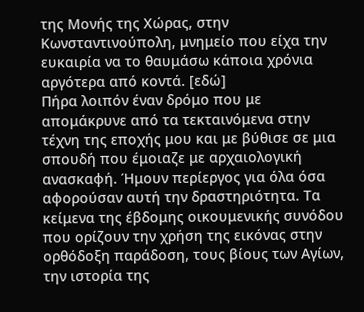της Μονής της Χώρας, στην Κωνσταντινούπολη, μνημείο που είχα την ευκαιρία να το θαυμάσω κάποια χρόνια αργότερα από κοντά. [εδώ]
Πήρα λοιπόν έναν δρόμο που με απομάκρυνε από τα τεκταινόμενα στην τέχνη της εποχής μου και με βύθισε σε μια σπουδή που έμοιαζε με αρχαιολογική ανασκαφή. Ήμουν περίεργος για όλα όσα αφορούσαν αυτή την δραστηριότητα. Τα κείμενα της έβδομης οικουμενικής συνόδου που ορίζουν την χρήση της εικόνας στην ορθόδοξη παράδοση, τους βίους των Αγίων, την ιστορία της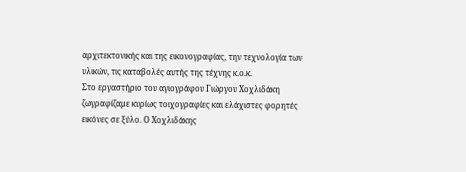αρχιτεκτονικής και της εικονογραφίας, την τεχνολογία των υλικών, τις καταβολές αυτής της τέχνης κ.ο.κ.
Στο εργαστήριο του αγιογράφου Γιώργου Χοχλιδάκη ζωγραφίζαμε κυρίως τοιχογραφίες και ελάχιστες φορητές εικόνες σε ξύλο. Ο Χοχλιδάκης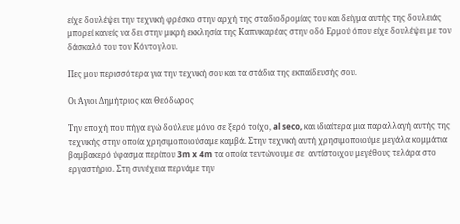είχε δουλέψει την τεχνική φρέσκο στην αρχή της σταδιοδρομίας του και δείγμα αυτής της δουλειάς μπορεί κανείς να δει στην μικρή εκκλησία της Καπνικαρέας στην οδό Ερμού όπου είχε δουλέψει με τον δάσκαλό του τον Κόντογλου.

Πες μου περισσότερα για την τεχνική σου και τα στάδια της εκπαίδευσής σου.

Οι Άγιοι Δημήτριος και Θεόδωρος

Την εποχή που πήγα εγώ δούλευε μόνο σε ξερό τοίχο, al seco, και ιδιαίτερα μια παραλλαγή αυτής της τεχνικής στην οποία χρησιμοποιούσαμε καμβά. Στην τεχνική αυτή χρησιμοποιούμε μεγάλα κομμάτια βαμβακερό ύφασμα περίπου 3m x 4m τα οποία τεντώνουμε σε  αντίστοιχου μεγέθους τελάρα στο εργαστήριο. Στη συνέχεια περνάμε την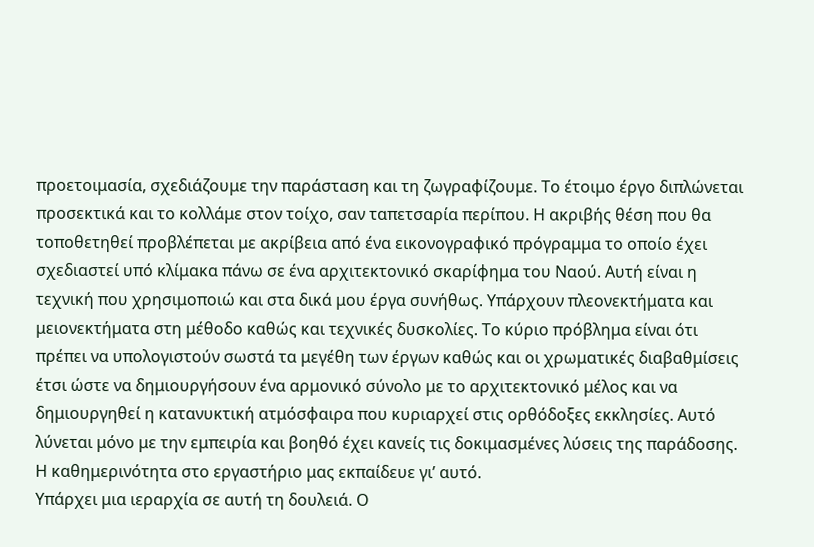προετοιμασία, σχεδιάζουμε την παράσταση και τη ζωγραφίζουμε. Το έτοιμο έργο διπλώνεται προσεκτικά και το κολλάμε στον τοίχο, σαν ταπετσαρία περίπου. Η ακριβής θέση που θα τοποθετηθεί προβλέπεται με ακρίβεια από ένα εικονογραφικό πρόγραμμα το οποίο έχει σχεδιαστεί υπό κλίμακα πάνω σε ένα αρχιτεκτονικό σκαρίφημα του Ναού. Αυτή είναι η τεχνική που χρησιμοποιώ και στα δικά μου έργα συνήθως. Υπάρχουν πλεονεκτήματα και μειονεκτήματα στη μέθοδο καθώς και τεχνικές δυσκολίες. Το κύριο πρόβλημα είναι ότι πρέπει να υπολογιστούν σωστά τα μεγέθη των έργων καθώς και οι χρωματικές διαβαθμίσεις έτσι ώστε να δημιουργήσουν ένα αρμονικό σύνολο με το αρχιτεκτονικό μέλος και να δημιουργηθεί η κατανυκτική ατμόσφαιρα που κυριαρχεί στις ορθόδοξες εκκλησίες. Αυτό λύνεται μόνο με την εμπειρία και βοηθό έχει κανείς τις δοκιμασμένες λύσεις της παράδοσης. Η καθημερινότητα στο εργαστήριο μας εκπαίδευε γι’ αυτό.
Υπάρχει μια ιεραρχία σε αυτή τη δουλειά. Ο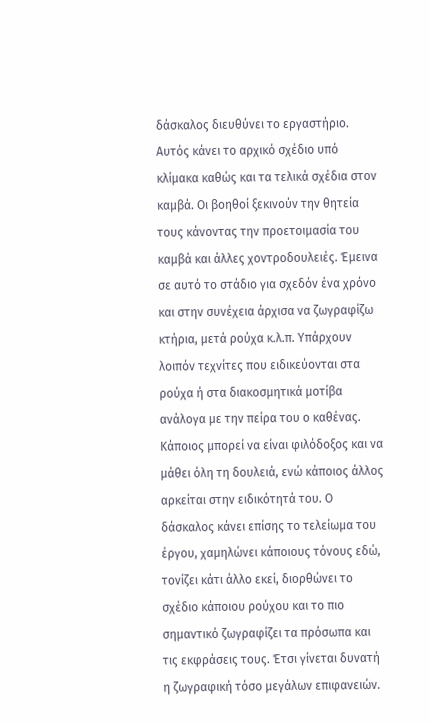δάσκαλος διευθύνει το εργαστήριο. Αυτός κάνει το αρχικό σχέδιο υπό κλίμακα καθώς και τα τελικά σχέδια στον καμβά. Οι βοηθοί ξεκινούν την θητεία τους κάνοντας την προετοιμασία του καμβά και άλλες χοντροδουλειές. Έμεινα σε αυτό το στάδιο για σχεδόν ένα χρόνο και στην συνέχεια άρχισα να ζωγραφίζω κτήρια, μετά ρούχα κ.λ.π. Υπάρχουν λοιπόν τεχνίτες που ειδικεύονται στα ρούχα ή στα διακοσμητικά μοτίβα ανάλογα με την πείρα του ο καθένας. Κάποιος μπορεί να είναι φιλόδοξος και να μάθει όλη τη δουλειά, ενώ κάποιος άλλος αρκείται στην ειδικότητά του. Ο δάσκαλος κάνει επίσης το τελείωμα του έργου, χαμηλώνει κάποιους τόνους εδώ, τονίζει κάτι άλλο εκεί, διορθώνει το σχέδιο κάποιου ρούχου και το πιο σημαντικό ζωγραφίζει τα πρόσωπα και τις εκφράσεις τους. Έτσι γίνεται δυνατή η ζωγραφική τόσο μεγάλων επιφανειών.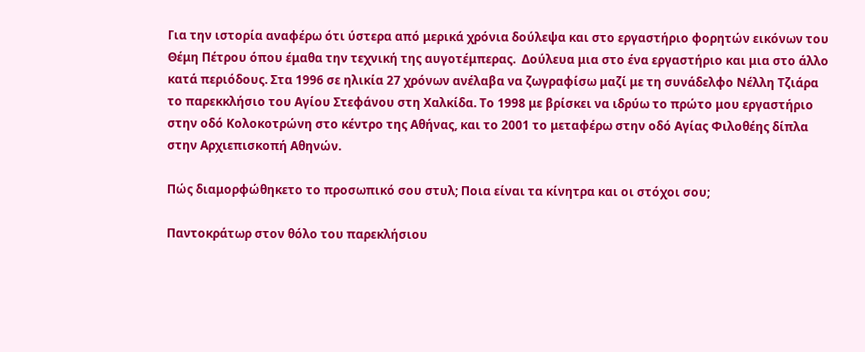Για την ιστορία αναφέρω ότι ύστερα από μερικά χρόνια δούλεψα και στο εργαστήριο φορητών εικόνων του Θέμη Πέτρου όπου έμαθα την τεχνική της αυγοτέμπερας.  Δούλευα μια στο ένα εργαστήριο και μια στο άλλο κατά περιόδους. Στα 1996 σε ηλικία 27 χρόνων ανέλαβα να ζωγραφίσω μαζί με τη συνάδελφο Νέλλη Τζιάρα το παρεκκλήσιο του Αγίου Στεφάνου στη Χαλκίδα. Το 1998 με βρίσκει να ιδρύω το πρώτο μου εργαστήριο στην οδό Κολοκοτρώνη στο κέντρο της Αθήνας, και το 2001 το μεταφέρω στην οδό Αγίας Φιλοθέης δίπλα στην Αρχιεπισκοπή Αθηνών.

Πώς διαμορφώθηκετο το προσωπικό σου στυλ; Ποια είναι τα κίνητρα και οι στόχοι σου;

Παντοκράτωρ στον θόλο του παρεκλήσιου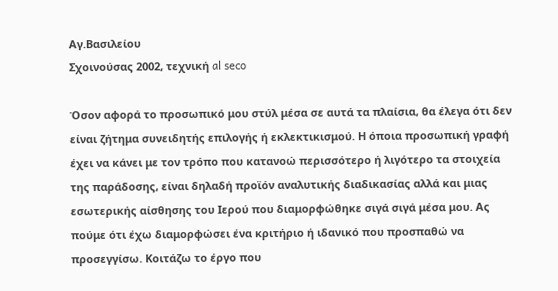Αγ.Βασιλείου
Σχοινούσας 2002, τεχνική al seco

Όσον αφορά το προσωπικό μου στύλ μέσα σε αυτά τα πλαίσια, θα έλεγα ότι δεν είναι ζήτημα συνειδητής επιλογής ή εκλεκτικισμού. Η όποια προσωπική γραφή έχει να κάνει με τον τρόπο που κατανοώ περισσότερο ή λιγότερο τα στοιχεία της παράδοσης, είναι δηλαδή προϊόν αναλυτικής διαδικασίας αλλά και μιας εσωτερικής αίσθησης του Ιερού που διαμορφώθηκε σιγά σιγά μέσα μου. Ας πούμε ότι έχω διαμορφώσει ένα κριτήριο ή ιδανικό που προσπαθώ να προσεγγίσω. Κοιτάζω το έργο που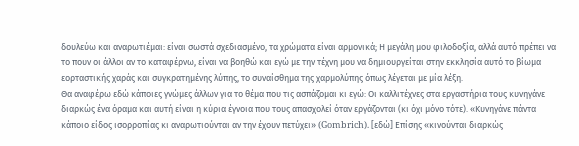δουλεύω και αναρωτιέμαι: είναι σωστά σχεδιασμένο, τα χρώματα είναι αρμονικά; Η μεγάλη μου φιλοδοξία, αλλά αυτό πρέπει να το πουν οι άλλοι αν το καταφέρνω, είναι να βοηθώ και εγώ με την τέχνη μου να δημιουργείται στην εκκλησία αυτό το βίωμα εορταστικής χαράς και συγκρατημένης λύπης, το συναίσθημα της χαρμολύπης όπως λέγεται με μία λέξη.
Θα αναφέρω εδώ κάποιες γνώμες άλλων για το θέμα που τις ασπάζομαι κι εγώ: Οι καλλιτέχνες στα εργαστήρια τους κυνηγάνε διαρκώς ένα όραμα και αυτή είναι η κύρια έγνοια που τους απασχολεί όταν εργάζονται (κι όχι μόνο τότε). «Κυνηγάνε πάντα κάποιο είδος ισορροπίας κι αναρωτιούνται αν την έχουν πετύχει» (Gombrich). [εδώ] Επίσης «κινούνται διαρκώς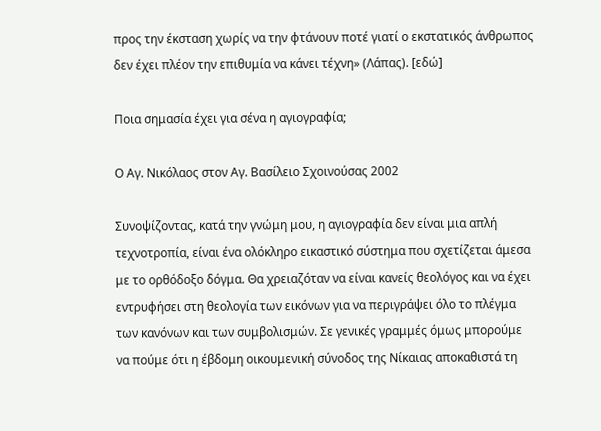προς την έκσταση χωρίς να την φτάνουν ποτέ γιατί ο εκστατικός άνθρωπος δεν έχει πλέον την επιθυμία να κάνει τέχνη» (Λάπας). [εδώ]

Ποια σημασία έχει για σένα η αγιογραφία;

Ο Αγ. Νικόλαος στον Αγ. Βασίλειο Σχοινούσας 2002

Συνοψίζοντας, κατά την γνώμη μου, η αγιογραφία δεν είναι μια απλή τεχνοτροπία, είναι ένα ολόκληρο εικαστικό σύστημα που σχετίζεται άμεσα με το ορθόδοξο δόγμα. Θα χρειαζόταν να είναι κανείς θεολόγος και να έχει εντρυφήσει στη θεολογία των εικόνων για να περιγράψει όλο το πλέγμα των κανόνων και των συμβολισμών. Σε γενικές γραμμές όμως μπορούμε να πούμε ότι η έβδομη οικουμενική σύνοδος της Νίκαιας αποκαθιστά τη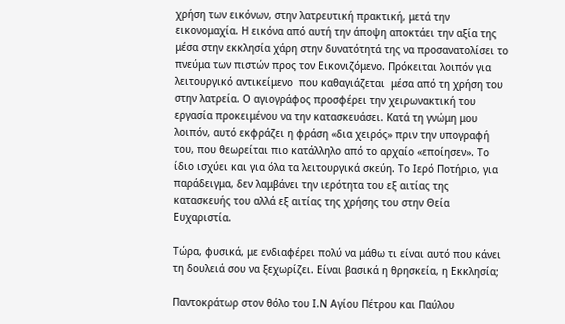χρήση των εικόνων, στην λατρευτική πρακτική, μετά την εικονομαχία. Η εικόνα από αυτή την άποψη αποκτάει την αξία της μέσα στην εκκλησία χάρη στην δυνατότητά της να προσανατολίσει το πνεύμα των πιστών προς τον Εικονιζόμενο. Πρόκειται λοιπόν για λειτουργικό αντικείμενο  που καθαγιάζεται  μέσα από τη χρήση του στην λατρεία. Ο αγιογράφος προσφέρει την χειρωνακτική του εργασία προκειμένου να την κατασκευάσει. Κατά τη γνώμη μου λοιπόν, αυτό εκφράζει η φράση «δια χειρός» πριν την υπογραφή του, που θεωρείται πιο κατάλληλο από το αρχαίο «εποίησεν». Το ίδιο ισχύει και για όλα τα λειτουργικά σκεύη. Το Ιερό Ποτήριο, για παράδειγμα, δεν λαμβάνει την ιερότητα του εξ αιτίας της κατασκευής του αλλά εξ αιτίας της χρήσης του στην Θεία Ευχαριστία.

Τώρα, φυσικά, με ενδιαφέρει πολύ να μάθω τι είναι αυτό που κάνει τη δουλειά σου να ξεχωρίζει. Είναι βασικά η θρησκεία, η Εκκλησία;

Παντοκράτωρ στον θόλο του Ι.Ν Αγίου Πέτρου και Παύλου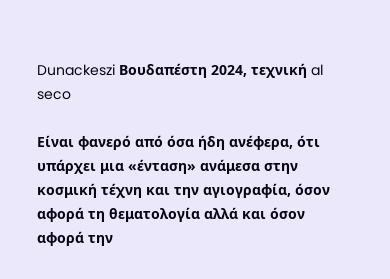Dunackeszi Βουδαπέστη 2024, τεχνική al seco

Είναι φανερό από όσα ήδη ανέφερα, ότι υπάρχει μια «ένταση» ανάμεσα στην κοσμική τέχνη και την αγιογραφία, όσον αφορά τη θεματολογία αλλά και όσον αφορά την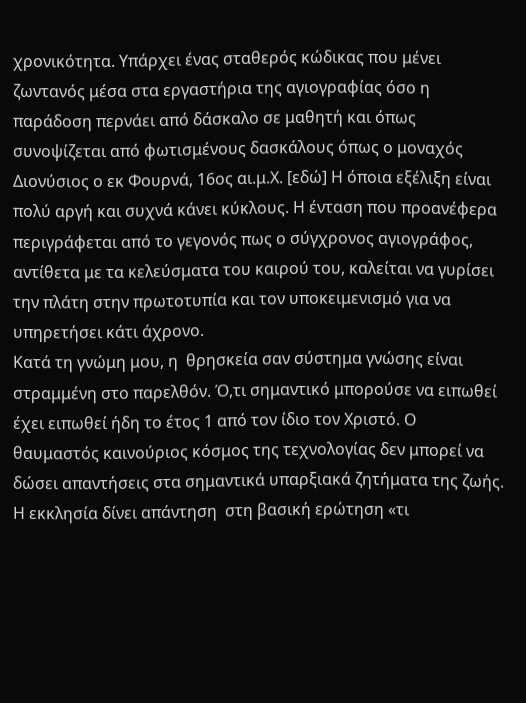χρονικότητα. Υπάρχει ένας σταθερός κώδικας που μένει ζωντανός μέσα στα εργαστήρια της αγιογραφίας όσο η παράδοση περνάει από δάσκαλο σε μαθητή και όπως συνοψίζεται από φωτισμένους δασκάλους όπως ο μοναχός Διονύσιος ο εκ Φουρνά, 16ος αι.μ.Χ. [εδώ] Η όποια εξέλιξη είναι πολύ αργή και συχνά κάνει κύκλους. Η ένταση που προανέφερα περιγράφεται από το γεγονός πως ο σύγχρονος αγιογράφος, αντίθετα με τα κελεύσματα του καιρού του, καλείται να γυρίσει την πλάτη στην πρωτοτυπία και τον υποκειμενισμό για να υπηρετήσει κάτι άχρονο.
Κατά τη γνώμη μου, η  θρησκεία σαν σύστημα γνώσης είναι στραμμένη στο παρελθόν. Ό,τι σημαντικό μπορούσε να ειπωθεί έχει ειπωθεί ήδη το έτος 1 από τον ίδιο τον Χριστό. Ο θαυμαστός καινούριος κόσμος της τεχνολογίας δεν μπορεί να δώσει απαντήσεις στα σημαντικά υπαρξιακά ζητήματα της ζωής. Η εκκλησία δίνει απάντηση  στη βασική ερώτηση «τι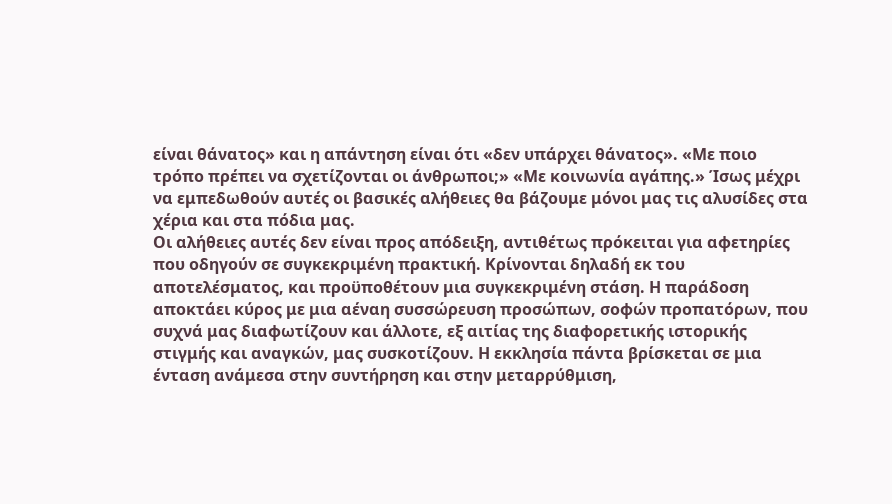είναι θάνατος» και η απάντηση είναι ότι «δεν υπάρχει θάνατος». «Με ποιο τρόπο πρέπει να σχετίζονται οι άνθρωποι;» «Με κοινωνία αγάπης.» Ίσως μέχρι να εμπεδωθούν αυτές οι βασικές αλήθειες θα βάζουμε μόνοι μας τις αλυσίδες στα χέρια και στα πόδια μας.
Οι αλήθειες αυτές δεν είναι προς απόδειξη, αντιθέτως πρόκειται για αφετηρίες που οδηγούν σε συγκεκριμένη πρακτική. Κρίνονται δηλαδή εκ του αποτελέσματος, και προϋποθέτουν μια συγκεκριμένη στάση. Η παράδοση αποκτάει κύρος με μια αέναη συσσώρευση προσώπων, σοφών προπατόρων, που συχνά μας διαφωτίζουν και άλλοτε, εξ αιτίας της διαφορετικής ιστορικής στιγμής και αναγκών, μας συσκοτίζουν. Η εκκλησία πάντα βρίσκεται σε μια ένταση ανάμεσα στην συντήρηση και στην μεταρρύθμιση,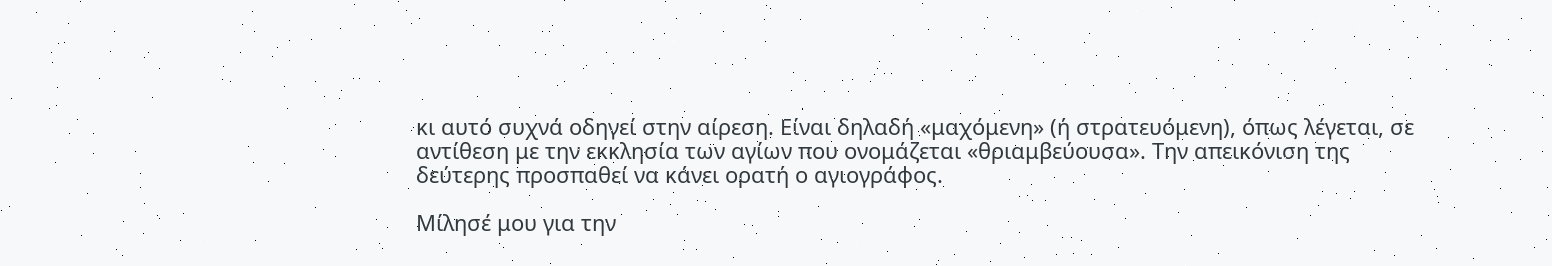κι αυτό συχνά οδηγεί στην αίρεση. Είναι δηλαδή «μαχόμενη» (ή στρατευόμενη), όπως λέγεται, σε αντίθεση με την εκκλησία των αγίων που ονομάζεται «θριαμβεύουσα». Την απεικόνιση της δεύτερης προσπαθεί να κάνει ορατή ο αγιογράφος.

Μίλησέ μου για την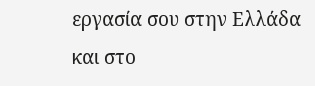εργασία σου στην Ελλάδα και στο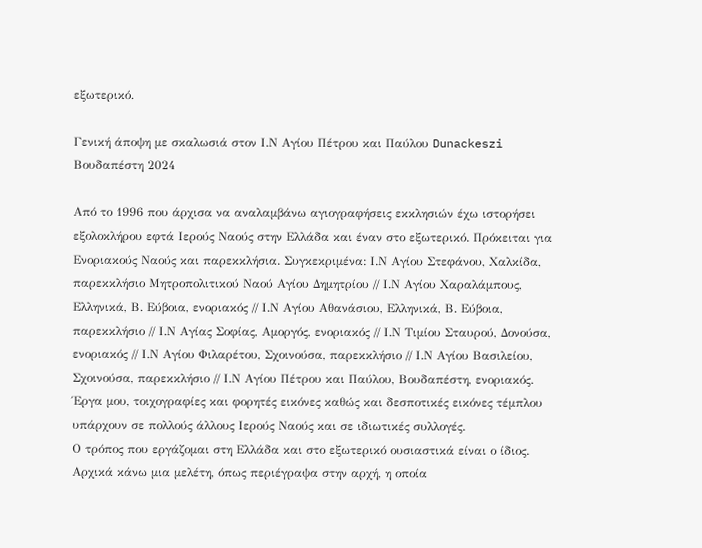εξωτερικό.

Γενική άποψη με σκαλωσιά στον Ι.Ν Αγίου Πέτρου και Παύλου Dunackeszi Βουδαπέστη 2024

Από το 1996 που άρχισα να αναλαμβάνω αγιογραφήσεις εκκλησιών έχω ιστορήσει εξολοκλήρου εφτά Ιερούς Ναούς στην Ελλάδα και έναν στο εξωτερικό. Πρόκειται για Ενοριακούς Ναούς και παρεκκλήσια. Συγκεκριμένα: Ι.Ν Αγίου Στεφάνου, Χαλκίδα, παρεκκλήσιο Μητροπολιτικού Ναού Αγίου Δημητρίου // Ι.Ν Αγίου Χαραλάμπους, Ελληνικά, Β. Εύβοια, ενοριακός // Ι.Ν Αγίου Αθανάσιου, Ελληνικά, Β. Εύβοια, παρεκκλήσιο // Ι.Ν Αγίας Σοφίας, Αμοργός, ενοριακός // Ι.Ν Τιμίου Σταυρού, Δονούσα, ενοριακός // Ι.Ν Αγίου Φιλαρέτου, Σχοινούσα, παρεκκλήσιο // Ι.Ν Αγίου Βασιλείου, Σχοινούσα, παρεκκλήσιο // Ι.Ν Αγίου Πέτρου και Παύλου, Βουδαπέστη, ενοριακός.
Έργα μου, τοιχογραφίες και φορητές εικόνες καθώς και δεσποτικές εικόνες τέμπλου υπάρχουν σε πολλούς άλλους Ιερούς Ναούς και σε ιδιωτικές συλλογές.
Ο τρόπος που εργάζομαι στη Ελλάδα και στο εξωτερικό ουσιαστικά είναι ο ίδιος. Αρχικά κάνω μια μελέτη, όπως περιέγραψα στην αρχή, η οποία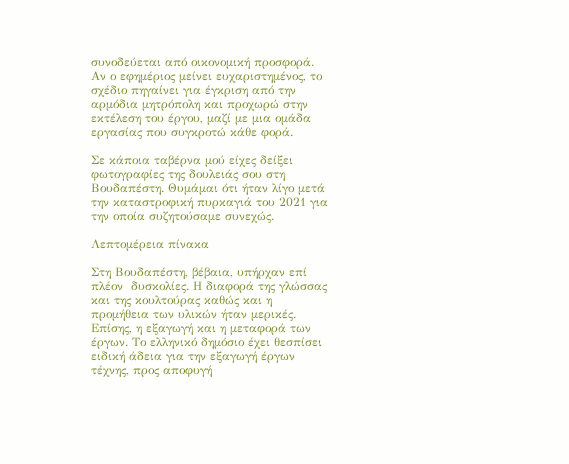συνοδεύεται από οικονομική προσφορά. Αν ο εφημέριος μείνει ευχαριστημένος, το σχέδιο πηγαίνει για έγκριση από την αρμόδια μητρόπολη και προχωρώ στην εκτέλεση του έργου, μαζί με μια ομάδα εργασίας που συγκροτώ κάθε φορά.

Σε κάποια ταβέρνα μού είχες δείξει φωτογραφίες της δουλειάς σου στη Βουδαπέστη. Θυμάμαι ότι ήταν λίγο μετά την καταστροφική πυρκαγιά του 2021 για την οποία συζητούσαμε συνεχώς.

Λεπτομέρεια πίνακα

Στη Βουδαπέστη, βέβαια, υπήρχαν επί πλέον  δυσκολίες. Η διαφορά της γλώσσας και της κουλτούρας καθώς και η προμήθεια των υλικών ήταν μερικές. Επίσης, η εξαγωγή και η μεταφορά των έργων. Το ελληνικό δημόσιο έχει θεσπίσει ειδική άδεια για την εξαγωγή έργων τέχνης, προς αποφυγή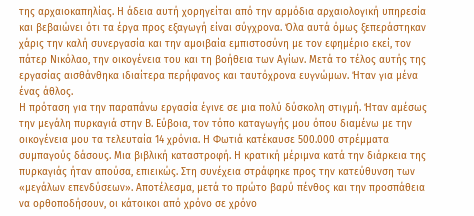της αρχαιοκαπηλίας. Η άδεια αυτή χορηγείται από την αρμόδια αρχαιολογική υπηρεσία και βεβαιώνει ότι τα έργα προς εξαγωγή είναι σύγχρονα. Όλα αυτά όμως ξεπεράστηκαν χάρις την καλή συνεργασία και την αμοιβαία εμπιστοσύνη με τον εφημέριο εκεί, τον πάτερ Νικόλαο, την οικογένεια του και τη βοήθεια των Αγίων. Μετά το τέλος αυτής της εργασίας αισθάνθηκα ιδιαίτερα περήφανος και ταυτόχρονα ευγνώμων. Ήταν για μένα ένας άθλος.
Η πρόταση για την παραπάνω εργασία έγινε σε μια πολύ δύσκολη στιγμή. Ήταν αμέσως την μεγάλη πυρκαγιά στην Β. Εύβοια, τον τόπο καταγωγής μου όπου διαμένω με την οικογένεια μου τα τελευταία 14 χρόνια. Η Φωτιά κατέκαυσε 500.000 στρέμματα συμπαγούς δάσους. Μια βιβλική καταστροφή. Η κρατική μέριμνα κατά την διάρκεια της πυρκαγιάς ήταν απούσα, επιεικώς. Στη συνέχεια στράφηκε προς την κατεύθυνση των «μεγάλων επενδύσεων». Αποτέλεσμα, μετά το πρώτο βαρύ πένθος και την προσπάθεια να ορθοποδήσουν, οι κάτοικοι από χρόνο σε χρόνο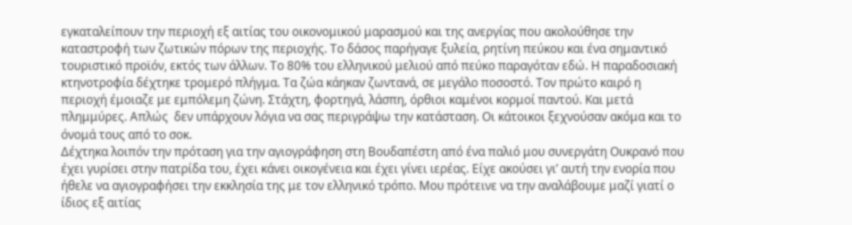εγκαταλείπουν την περιοχή εξ αιτίας του οικονομικού μαρασμού και της ανεργίας που ακολούθησε την καταστροφή των ζωτικών πόρων της περιοχής. Το δάσος παρήγαγε ξυλεία, ρητίνη πεύκου και ένα σημαντικό τουριστικό προϊόν, εκτός των άλλων. Το 80% του ελληνικού μελιού από πεύκο παραγόταν εδώ. Η παραδοσιακή κτηνοτροφία δέχτηκε τρομερό πλήγμα. Τα ζώα κάηκαν ζωντανά, σε μεγάλο ποσοστό. Τον πρώτο καιρό η περιοχή έμοιαζε με εμπόλεμη ζώνη. Στάχτη, φορτηγά, λάσπη, όρθιοι καμένοι κορμοί παντού. Και μετά πλημμύρες. Απλώς  δεν υπάρχουν λόγια να σας περιγράψω την κατάσταση. Οι κάτοικοι ξεχνούσαν ακόμα και το όνομά τους από το σοκ.
Δέχτηκα λοιπόν την πρόταση για την αγιογράφηση στη Βουδαπέστη από ένα παλιό μου συνεργάτη Ουκρανό που έχει γυρίσει στην πατρίδα του, έχει κάνει οικογένεια και έχει γίνει ιερέας. Είχε ακούσει γι’ αυτή την ενορία που ήθελε να αγιογραφήσει την εκκλησία της με τον ελληνικό τρόπο. Μου πρότεινε να την αναλάβουμε μαζί γιατί ο ίδιος εξ αιτίας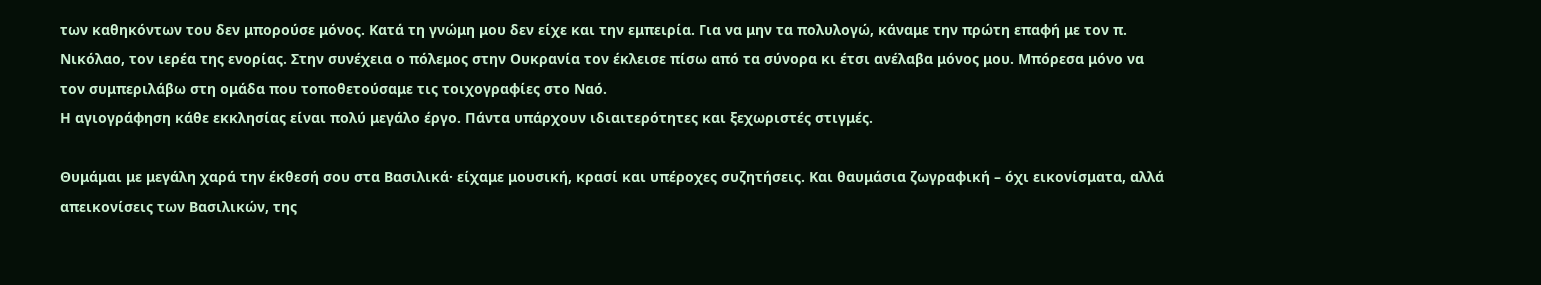των καθηκόντων του δεν μπορούσε μόνος. Κατά τη γνώμη μου δεν είχε και την εμπειρία. Για να μην τα πολυλογώ, κάναμε την πρώτη επαφή με τον π. Νικόλαο, τον ιερέα της ενορίας. Στην συνέχεια ο πόλεμος στην Ουκρανία τον έκλεισε πίσω από τα σύνορα κι έτσι ανέλαβα μόνος μου. Μπόρεσα μόνο να τον συμπεριλάβω στη ομάδα που τοποθετούσαμε τις τοιχογραφίες στο Ναό.
Η αγιογράφηση κάθε εκκλησίας είναι πολύ μεγάλο έργο. Πάντα υπάρχουν ιδιαιτερότητες και ξεχωριστές στιγμές.

Θυμάμαι με μεγάλη χαρά την έκθεσή σου στα Βασιλικά· είχαμε μουσική, κρασί και υπέροχες συζητήσεις. Και θαυμάσια ζωγραφική – όχι εικονίσματα, αλλά απεικονίσεις των Βασιλικών, της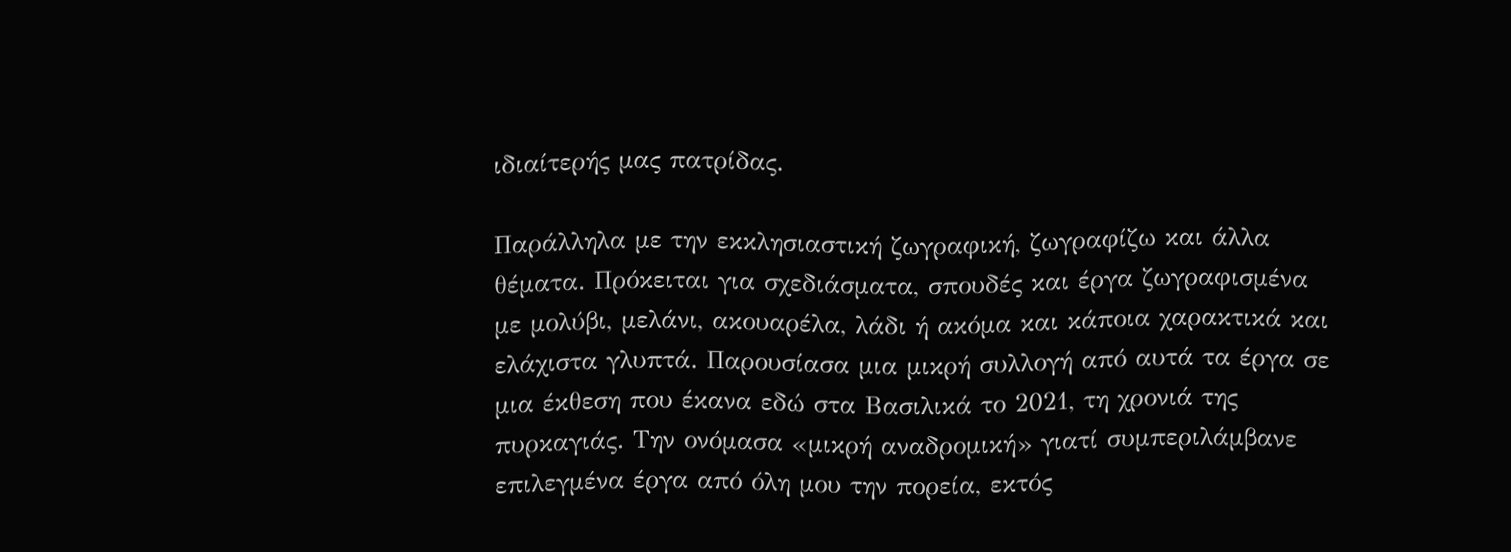ιδιαίτερής μας πατρίδας.

Παράλληλα με την εκκλησιαστική ζωγραφική, ζωγραφίζω και άλλα θέματα. Πρόκειται για σχεδιάσματα, σπουδές και έργα ζωγραφισμένα με μολύβι, μελάνι, ακουαρέλα, λάδι ή ακόμα και κάποια χαρακτικά και ελάχιστα γλυπτά. Παρουσίασα μια μικρή συλλογή από αυτά τα έργα σε μια έκθεση που έκανα εδώ στα Βασιλικά το 2021, τη χρονιά της πυρκαγιάς. Την ονόμασα «μικρή αναδρομική» γιατί συμπεριλάμβανε επιλεγμένα έργα από όλη μου την πορεία, εκτός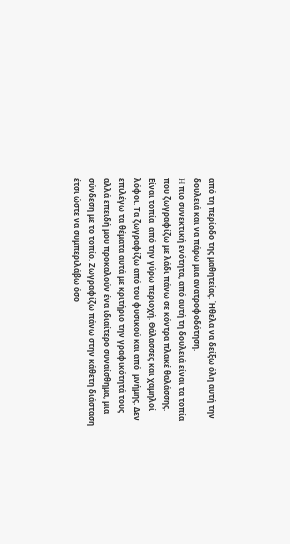από τη περίοδο της μαθητείας. Ήθελα να δείξω όλη αυτή την δουλειά και να πάρω μια ανατροφοδότηση.
H πιο συνεκτική ενότητα, από αυτή τη δουλειά είναι τα τοπία που ζωγραφίζω με λάδι πάνω σε κόντρα πλακέ θαλάσσης. Είναι τοπία  από την γύρω περιοχή. Θάλασσες και χαμηλοί λόφοι. Τα ζωγραφίζω από του φυσικού και από  μνήμης. Δεν επιλέγω τα θέματα αυτά με κριτήριο την γραφικότητά τους αλλά επειδή μου προκαλούν ένα ιδιαίτερο συναίσθημα, μια σύνδεση με το τοπίο. Ζωγραφίζω πάνω στην κάθετη διάσταση έτσι ώστε να συμπεριλάβω όσο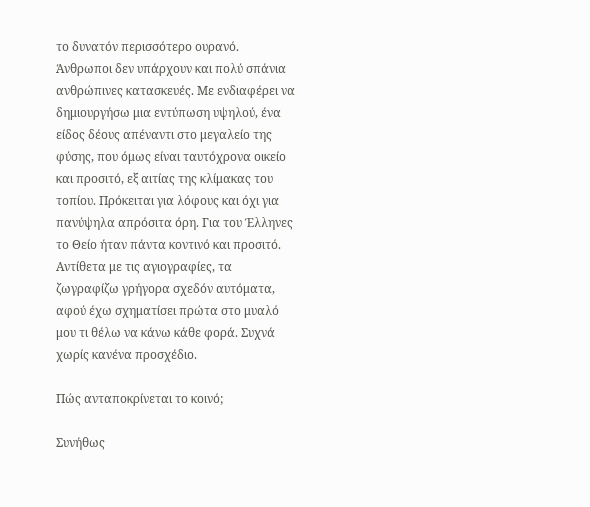το δυνατόν περισσότερο ουρανό. Άνθρωποι δεν υπάρχουν και πολύ σπάνια ανθρώπινες κατασκευές. Με ενδιαφέρει να δημιουργήσω μια εντύπωση υψηλού, ένα είδος δέους απέναντι στο μεγαλείο της φύσης, που όμως είναι ταυτόχρονα οικείο και προσιτό, εξ αιτίας της κλίμακας του τοπίου. Πρόκειται για λόφους και όχι για πανύψηλα απρόσιτα όρη. Για του Έλληνες το Θείο ήταν πάντα κοντινό και προσιτό. Αντίθετα με τις αγιογραφίες, τα ζωγραφίζω γρήγορα σχεδόν αυτόματα, αφού έχω σχηματίσει πρώτα στο μυαλό μου τι θέλω να κάνω κάθε φορά. Συχνά χωρίς κανένα προσχέδιο.

Πώς ανταποκρίνεται το κοινό;

Συνήθως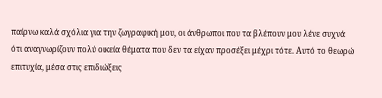παίρνω καλά σχόλια για την ζωγραφική μου, οι άνθρωποι που τα βλέπουν μου λένε συχνά ότι αναγνωρίζουν πολύ οικεία θέματα που δεν τα είχαν προσέξει μέχρι τότε. Αυτό το θεωρώ επιτυχία, μέσα στις επιδιώξεις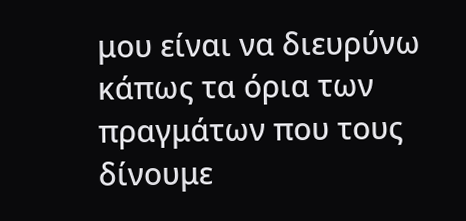μου είναι να διευρύνω κάπως τα όρια των πραγμάτων που τους δίνουμε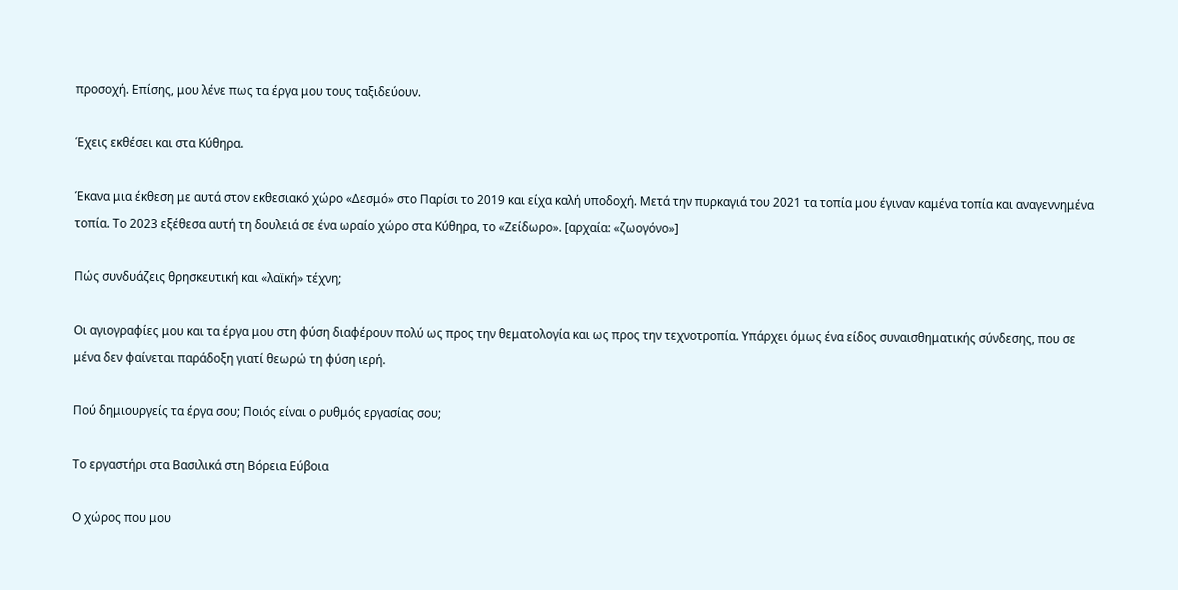προσοχή. Επίσης, μου λένε πως τα έργα μου τους ταξιδεύουν.

Έχεις εκθέσει και στα Κύθηρα.

Έκανα μια έκθεση με αυτά στον εκθεσιακό χώρο «Δεσμό» στο Παρίσι το 2019 και είχα καλή υποδοχή. Μετά την πυρκαγιά του 2021 τα τοπία μου έγιναν καμένα τοπία και αναγεννημένα τοπία. Το 2023 εξέθεσα αυτή τη δουλειά σε ένα ωραίο χώρο στα Κύθηρα, το «Ζείδωρο». [αρχαία: «ζωογόνο»]

Πώς συνδυάζεις θρησκευτική και «λαϊκή» τέχνη;

Οι αγιογραφίες μου και τα έργα μου στη φύση διαφέρουν πολύ ως προς την θεματολογία και ως προς την τεχνοτροπία. Υπάρχει όμως ένα είδος συναισθηματικής σύνδεσης, που σε μένα δεν φαίνεται παράδοξη γιατί θεωρώ τη φύση ιερή.

Πού δημιουργείς τα έργα σου; Ποιός είναι ο ρυθμός εργασίας σου;

Το εργαστήρι στα Βασιλικά στη Βόρεια Εύβοια

Ο χώρος που μου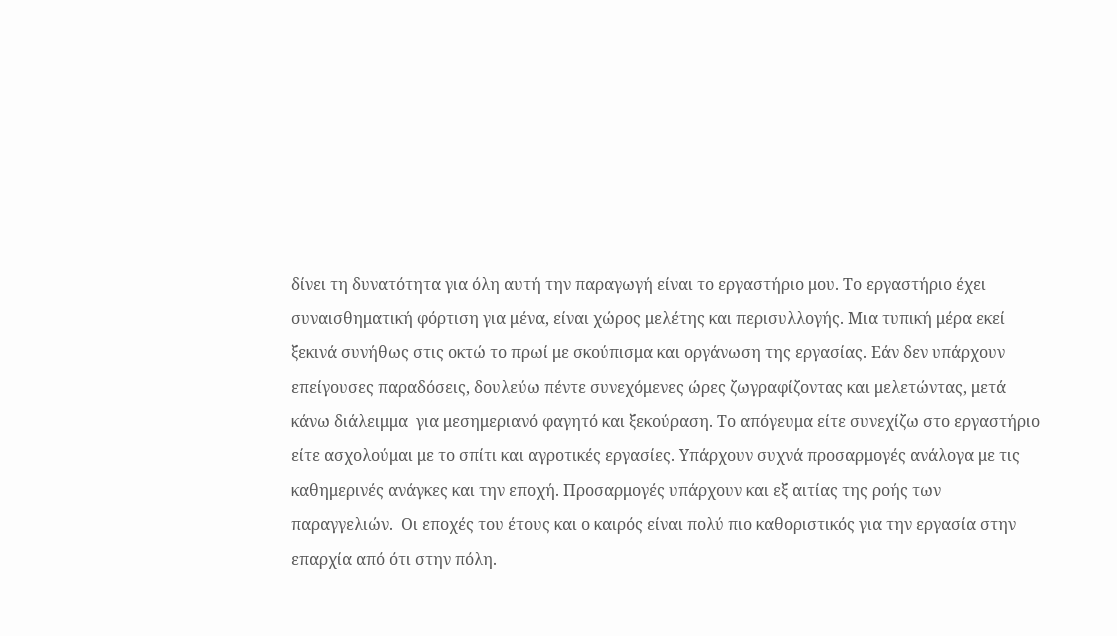δίνει τη δυνατότητα για όλη αυτή την παραγωγή είναι το εργαστήριο μου. Το εργαστήριο έχει συναισθηματική φόρτιση για μένα, είναι χώρος μελέτης και περισυλλογής. Μια τυπική μέρα εκεί ξεκινά συνήθως στις οκτώ το πρωί με σκούπισμα και οργάνωση της εργασίας. Εάν δεν υπάρχουν επείγουσες παραδόσεις, δουλεύω πέντε συνεχόμενες ώρες ζωγραφίζοντας και μελετώντας, μετά κάνω διάλειμμα  για μεσημεριανό φαγητό και ξεκούραση. Το απόγευμα είτε συνεχίζω στο εργαστήριο είτε ασχολούμαι με το σπίτι και αγροτικές εργασίες. Υπάρχουν συχνά προσαρμογές ανάλογα με τις καθημερινές ανάγκες και την εποχή. Προσαρμογές υπάρχουν και εξ αιτίας της ροής των παραγγελιών.  Οι εποχές του έτους και ο καιρός είναι πολύ πιο καθοριστικός για την εργασία στην επαρχία από ότι στην πόλη.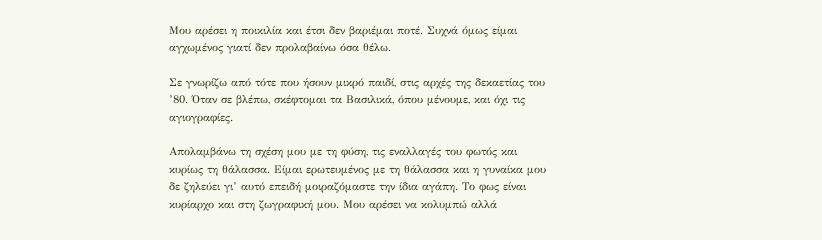Μου αρέσει η ποικιλία και έτσι δεν βαριέμαι ποτέ. Συχνά όμως είμαι αγχωμένος γιατί δεν προλαβαίνω όσα θέλω.

Σε γνωρίζω από τότε που ήσουν μικρό παιδί, στις αρχές της δεκαετίας του ’80. Όταν σε βλέπω, σκέφτομαι τα Βασιλικά, όπου μένουμε, και όχι τις αγιογραφίες.

Απολαμβάνω τη σχέση μου με τη φύση, τις εναλλαγές του φωτός και κυρίως τη θάλασσα. Είμαι ερωτευμένος με τη θάλασσα και η γυναίκα μου δε ζηλεύει γι’ αυτό επειδή μοιραζόμαστε την ίδια αγάπη. Το φως είναι κυρίαρχο και στη ζωγραφική μου. Μου αρέσει να κολυμπώ αλλά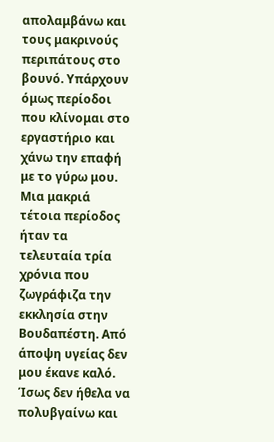απολαμβάνω και τους μακρινούς περιπάτους στο βουνό. Υπάρχουν όμως περίοδοι που κλίνομαι στο εργαστήριο και χάνω την επαφή με το γύρω μου. Μια μακριά τέτοια περίοδος ήταν τα τελευταία τρία χρόνια που ζωγράφιζα την εκκλησία στην Βουδαπέστη. Από άποψη υγείας δεν μου έκανε καλό. Ίσως δεν ήθελα να πολυβγαίνω και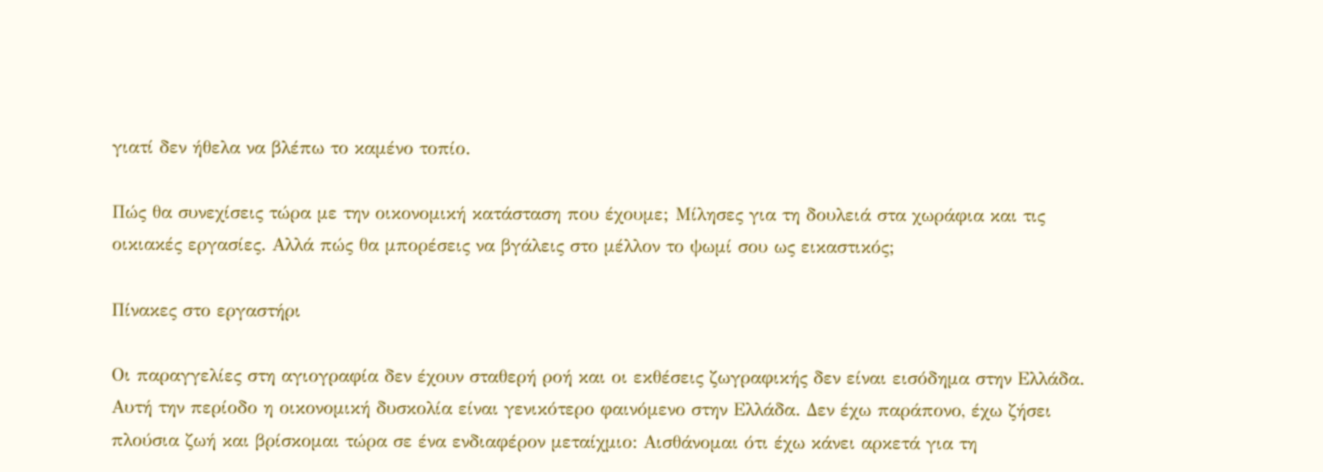γιατί δεν ήθελα να βλέπω το καμένο τοπίο.

Πώς θα συνεχίσεις τώρα με την οικονομική κατάσταση που έχουμε; Μίλησες για τη δουλειά στα χωράφια και τις οικιακές εργασίες. Αλλά πώς θα μπορέσεις να βγάλεις στο μέλλον το ψωμί σου ως εικαστικός;

Πίνακες στο εργαστήρι

Οι παραγγελίες στη αγιογραφία δεν έχουν σταθερή ροή και οι εκθέσεις ζωγραφικής δεν είναι εισόδημα στην Ελλάδα. Αυτή την περίοδο η οικονομική δυσκολία είναι γενικότερο φαινόμενο στην Ελλάδα. Δεν έχω παράπονο, έχω ζήσει πλούσια ζωή και βρίσκομαι τώρα σε ένα ενδιαφέρον μεταίχμιο: Αισθάνομαι ότι έχω κάνει αρκετά για τη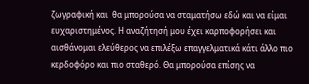ζωγραφική και  θα μπορούσα να σταματήσω εδώ και να είμαι ευχαριστημένος. Η αναζήτησή μου έχει καρποφορήσει και αισθάνομαι ελεύθερος να επιλέξω επαγγελματικά κάτι άλλο πιο κερδοφόρο και πιο σταθερό. Θα μπορούσα επίσης να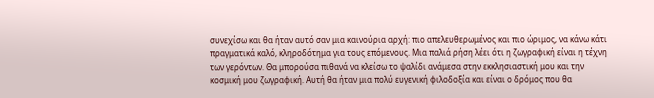συνεχίσω και θα ήταν αυτό σαν μια καινούρια αρχή: πιο απελευθερωμένος και πιο ώριμος, να κάνω κάτι πραγματικά καλό, κληροδότημα για τους επόμενους. Μια παλιά ρήση λέει ότι η ζωγραφική είναι η τέχνη των γερόντων. Θα μπορούσα πιθανά να κλείσω το ψαλίδι ανάμεσα στην εκκλησιαστική μου και την κοσμική μου ζωγραφική. Αυτή θα ήταν μια πολύ ευγενική φιλοδοξία και είναι ο δρόμος που θα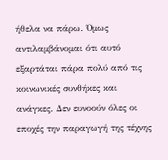ήθελα να πάρω. Όμως αντιλαμβάνομαι ότι αυτό εξαρτάται πάρα πολύ από τις κοινωνικές συνθήκες και ανάγκες. Δεν ευνοούν όλες οι εποχές την παραγωγή της τέχνης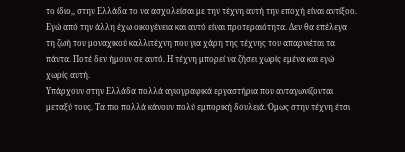το ίδιο,, στην Ελλάδα το να ασχολείσαι με την τέχνη αυτή την εποχή είναι αντίξοο. Εγώ από την άλλη έχω οικογένεια και αυτό είναι προτεραιότητα. Δεν θα επέλεγα τη ζωή του μοναχικού καλλιτέχνη που για χάρη της τέχνης του απαρνιέται τα πάντα. Ποτέ δεν ήμουν σε αυτό. Η τέχνη μπορεί να ζήσει χωρίς εμένα και εγώ χωρίς αυτή.
Υπάρχουν στην Ελλάδα πολλά αγιογραφικά εργαστήρια που ανταγωνίζονται μεταξύ τους. Τα πιο πολλά κάνουν πολύ εμπορική δουλειά. Όμως στην τέχνη έτσι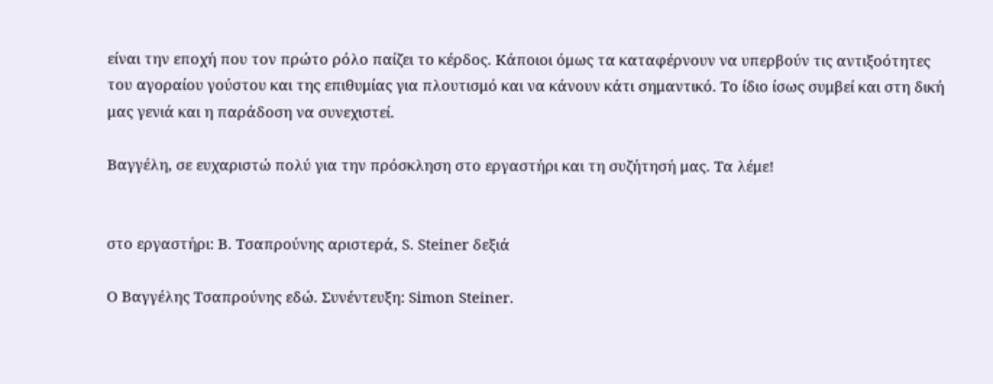είναι την εποχή που τον πρώτο ρόλο παίζει το κέρδος. Κάποιοι όμως τα καταφέρνουν να υπερβούν τις αντιξοότητες του αγοραίου γούστου και της επιθυμίας για πλουτισμό και να κάνουν κάτι σημαντικό. Το ίδιο ίσως συμβεί και στη δική μας γενιά και η παράδοση να συνεχιστεί.

Βαγγέλη, σε ευχαριστώ πολύ για την πρόσκληση στο εργαστήρι και τη συζήτησή μας. Τα λέμε!


στο εργαστήρι: Β. Τσαπρούνης αριστερά, S. Steiner δεξιά

Ο Βαγγέλης Τσαπρούνης εδώ. Συνέντευξη: Simon Steiner.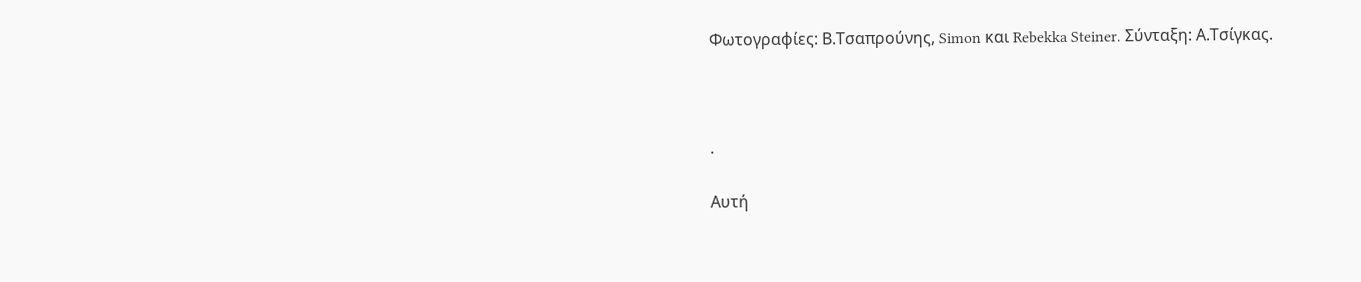Φωτογραφίες: Β.Τσαπρούνης, Simon και Rebekka Steiner. Σύνταξη: Α.Τσίγκας.



.

Αυτή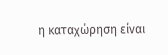η καταχώρηση είναι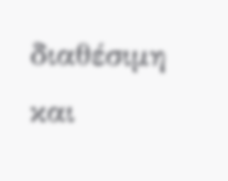διαθέσιμη και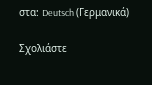στα: Deutsch (Γερμανικά)

Σχολιάστε